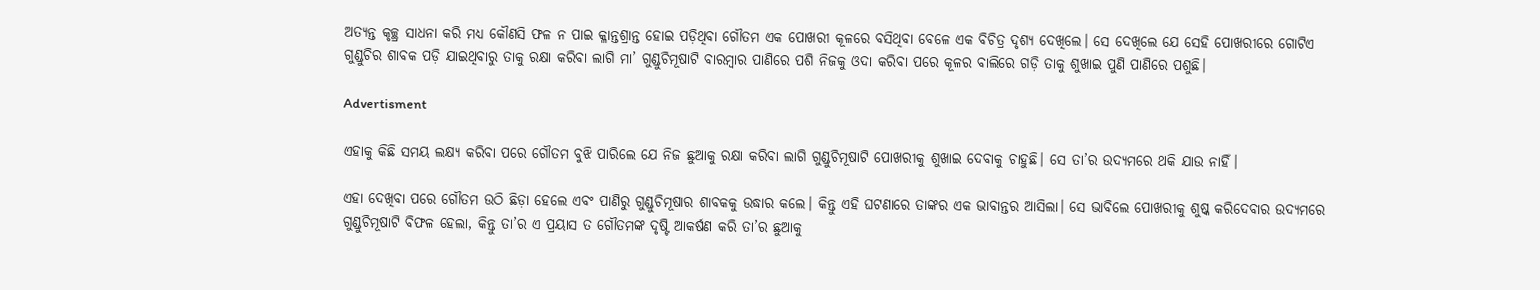ଅତ୍ୟନ୍ତ କୃଚ୍ଛ୍ର ସା‌ଧନା କରି ମଧ୍ୟ କୌଣସି ଫଳ ନ ପାଇ କ୍ଳାନ୍ତଶ୍ରାନ୍ତ ହୋଇ ପଡ଼ିଥିବା ଗୌତମ ଏକ ପୋଖରୀ କୂଳରେ ବସିଥିବା ବେଳେ ଏକ ବିଚିତ୍ର ଦୃଶ୍ୟ ଦେଖିଲେ। ସେ ଦେଖିଲେ ଯେ ସେହି ପୋଖରୀରେ ଗୋଟିଏ ଗୁଣ୍ଡୁଚିର ଶାବକ ପଡ଼ି ଯାଇଥିବାରୁ ତାକୁ ରକ୍ଷା କରିବା ଲାଗି ମା’ ଗୁଣ୍ଡୁଚିମୂଷାଟି ବାରମ୍ବାର ପାଣିରେ ପଶି ନିଜକୁ ଓଦା କରିବା ପରେ କୂଳର ବାଲିରେ ଗଡ଼ି ତାକୁ ଶୁଖାଇ ପୁଣି ପାଣିରେ ପଶୁଛି।

Advertisment

ଏହାକୁ କିଛି ସମୟ ଲକ୍ଷ୍ୟ କରିବା ପରେ ଗୌତମ ବୁଝି ପାରିଲେ ଯେ ନିଜ ଛୁଆକୁ ରକ୍ଷା କରିବା ଲାଗି ଗୁଣ୍ଡୁଚିମୂଷାଟି ପୋଖରୀକୁ ଶୁଖାଇ ଦେବାକୁ ଚାହୁଛି। ସେ ତା’ର ଉଦ୍ୟମରେ ଥକି ଯାଉ ନାହିଁ।

ଏହା ଦେଖିବା ପରେ ଗୌତମ ଉଠି ଛିଡ଼ା ହେଲେ ଏବଂ ପାଣିରୁ ଗୁଣ୍ଡୁଚିମୂଷାର ଶାବକକୁ ଉଦ୍ଧାର କଲେ। କିନ୍ତୁ ଏହି ଘଟଣାରେ ତାଙ୍କର ଏକ ଭାବାନ୍ତର ଆସିଲା। ସେ ଭାବିଲେ ପୋଖରୀକୁ ଶୁଷ୍କ କରିଦେବାର ଉଦ୍ୟମରେ ଗୁଣ୍ଡୁଚିମୂଷାଟି ବିଫଳ ହେଲା, କିନ୍ତୁ ତା’ର ଏ ପ୍ରୟାସ ତ ଗୌତମଙ୍କ ଦୃଷ୍ଟି ଆକର୍ଷଣ କରି ତା’ର ଛୁଆକୁ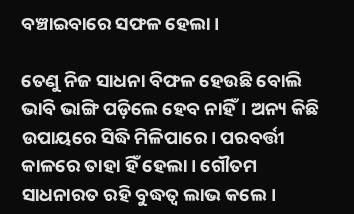ବଞ୍ଚାଇବାରେ ସଫଳ ହେଲା।

ତେଣୁ ନିଜ ସାଧନା ବିଫଳ ହେଉଛି ବୋଲି ଭାବି ଭାଙ୍ଗି ପଡ଼ିଲେ ହେବ ନାହିଁ। ଅନ୍ୟ କିଛି ଉପାୟରେ ସିଦ୍ଧି ମିଳିପାରେ। ପରବର୍ତ୍ତୀ କାଳରେ ତାହା ହିଁ ହେଲା। ଗୌତମ ସାଧନାରତ ରହି ବୁଦ୍ଧତ୍ବ ଲାଭ କଲେ।